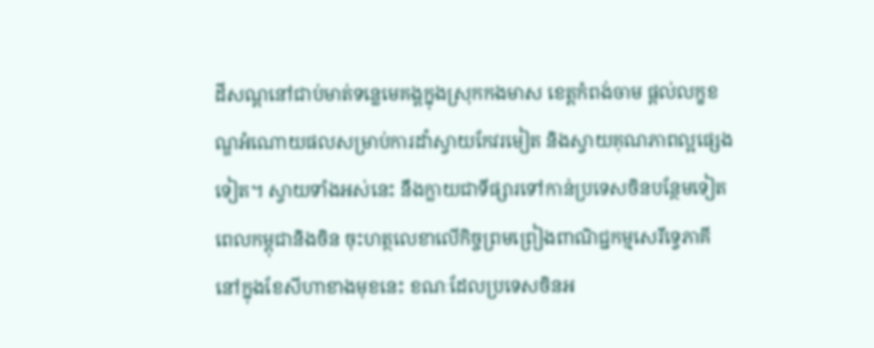ដីសណ្ដនៅជាប់មាត់ទន្លេមេគង្គក្នុងស្រុកកងមាស ខេត្តកំពង់ចាម ផ្ដល់លក្ខខណ្ឌអំណោយផលសម្រាប់ការដាំស្វាយកែវរមៀត និងស្វាយគុណភាពល្អផ្សេងទៀត។ ស្វាយទាំងអស់នេះ នឹងក្លាយជាទីផ្សារទៅកាន់ប្រទេសចិនបន្ថែមទៀតពេលកម្ពុជានិងចិន ចុះហត្ថលេខាលើកិច្ចព្រមព្រៀងពាណិជ្ជកម្មសេរីទ្វេភាគី នៅក្នុងខែសីហាខាងមុខនេះ ខណៈដែលប្រទេសចិនអ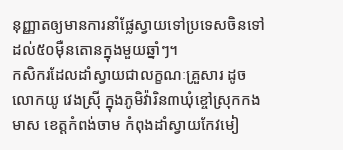នុញ្ញាតឲ្យមានការនាំផ្លែស្វាយទៅប្រទេសចិនទៅដល់៥០ម៉ឺនតោនក្នុងមួយឆ្នាំៗ។
កសិករដែលដាំស្វាយជាលក្ខណៈគ្រួសារ ដូចលោកយូ វេងស្រ៊ី ក្នុងភូមិវ៉ារិន៣ឃុំខ្ចៅស្រុកកងមាស ខេត្តកំពង់ចាម កំពុងដាំស្វាយកែវមៀ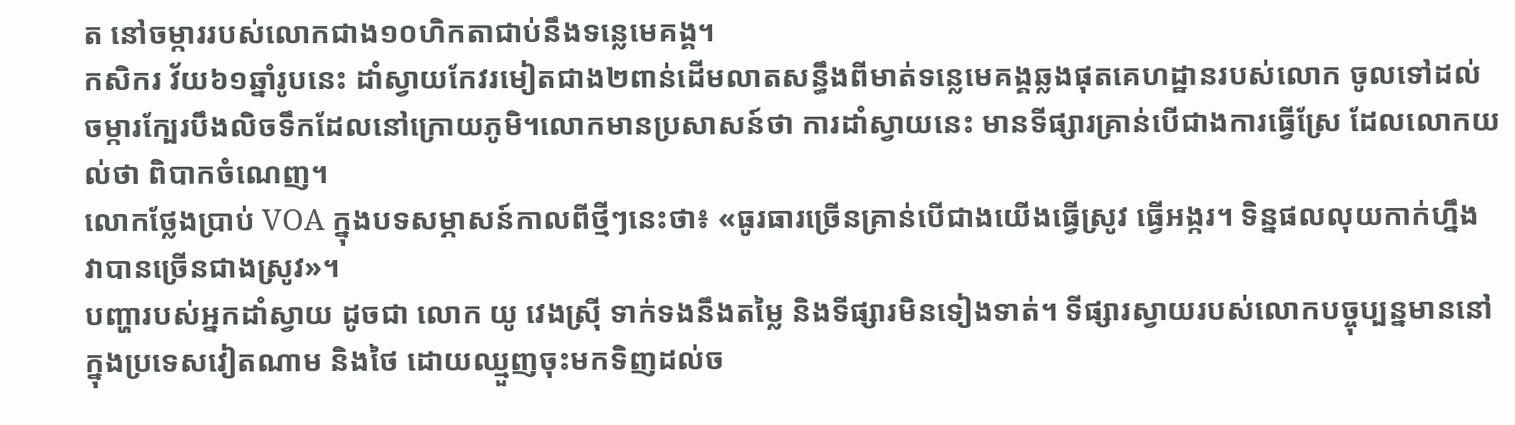ត នៅចម្ការរបស់លោកជាង១០ហិកតាជាប់នឹងទន្លេមេគង្គ។
កសិករ វ័យ៦១ឆ្នាំរូបនេះ ដាំស្វាយកែវរមៀតជាង២ពាន់ដើមលាតសន្ធឹងពីមាត់ទន្លេមេគង្គឆ្លងផុតគេហដ្ឋានរបស់លោក ចូលទៅដល់ចម្ការក្បែរបឹងលិចទឹកដែលនៅក្រោយភូមិ។លោកមានប្រសាសន៍ថា ការដាំស្វាយនេះ មានទីផ្សារគ្រាន់បើជាងការធ្វើស្រែ ដែលលោកយល់ថា ពិបាកចំណេញ។
លោកថ្លែងប្រាប់ VOA ក្នុងបទសម្ភាសន៍កាលពីថ្មីៗនេះថា៖ «ធូរធារច្រើនគ្រាន់បើជាងយើងធ្វើស្រូវ ធ្វើអង្ករ។ ទិន្នផលលុយកាក់ហ្នឹង វាបានច្រើនជាងស្រូវ»។
បញ្ហារបស់អ្នកដាំស្វាយ ដូចជា លោក យូ វេងស្រ៊ី ទាក់ទងនឹងតម្លៃ និងទីផ្សារមិនទៀងទាត់។ ទីផ្សារស្វាយរបស់លោកបច្ចុប្បន្នមាននៅក្នុងប្រទេសវៀតណាម និងថៃ ដោយឈ្មួញចុះមកទិញដល់ច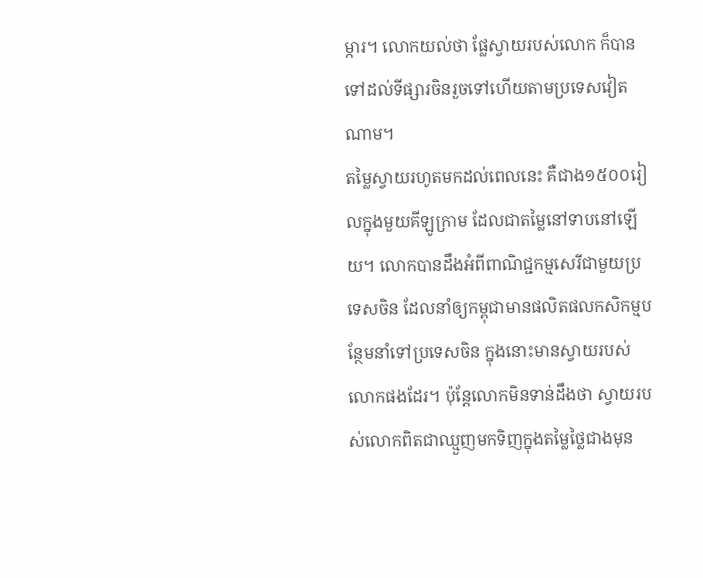ម្ការ។ លោកយល់ថា ផ្លែស្វាយរបស់លោក ក៏បានទៅដល់ទីផ្សារចិនរួចទៅហើយតាមប្រទេសវៀតណាម។
តម្លៃស្វាយរហូតមកដល់ពេលនេះ គឺជាង១៥០០រៀលក្នុងមួយគីឡូក្រាម ដែលជាតម្លៃនៅទាបនៅឡើយ។ លោកបានដឹងអំពីពាណិជ្ជកម្មសេរីជាមួយប្រទេសចិន ដែលនាំឲ្យកម្ពុជាមានផលិតផលកសិកម្មបន្ថែមនាំទៅប្រទេសចិន ក្នុងនោះមានស្វាយរបស់លោកផងដែរ។ ប៉ុន្តែលោកមិនទាន់ដឹងថា ស្វាយរបស់លោកពិតជាឈ្មួញមកទិញក្នុងតម្លៃថ្លៃជាងមុន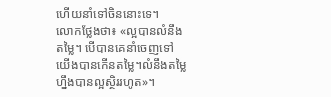ហើយនាំទៅចិននោះទេ។
លោកថ្លែងថា៖ «ល្អបានលំនឹងតម្លៃ។ បើបានគេនាំចេញទៅយើងបានកើនតម្លៃ។លំនឹងតម្លៃហ្នឹងបានល្អស្ថិររហូត»។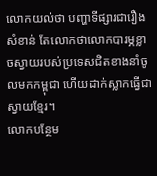លោកយល់ថា បញ្ហាទីផ្សារជារឿងសំខាន់ តែលោកថាលោកបារម្ភខ្លាចស្វាយរបស់ប្រទេសជិតខាងនាំចូលមកកម្ពុជា ហើយដាក់ស្លាកធ្វើជាស្វាយខ្មែរ។
លោកបន្ថែម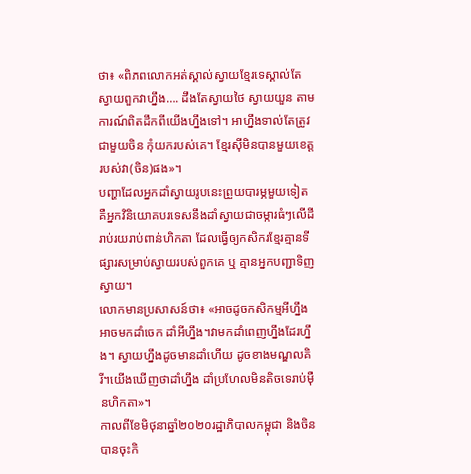ថា៖ «ពិភពលោកអត់ស្គាល់ស្វាយខ្មែរទេស្គាល់តែស្វាយពួកវាហ្នឹង…. ដឹងតែស្វាយថៃ ស្វាយយួន តាមការណ៍ពិតដឹកពីយើងហ្នឹងទៅ។ អាហ្នឹងទាល់តែត្រូវជាមួយចិន កុំយករបស់គេ។ ខ្មែរស៊ីមិនបានមួយខេត្តរបស់វា(ចិន)ផង»។
បញ្ហាដែលអ្នកដាំស្វាយរូបនេះព្រួយបារម្ភមួយទៀត គឺអ្នកវិនិយោគបរទេសនឹងដាំស្វាយជាចម្ការធំៗលើដីរាប់រយរាប់ពាន់ហិកតា ដែលធ្វើឲ្យកសិករខ្មែរគ្មានទីផ្សារសម្រាប់ស្វាយរបស់ពួកគេ ឬ គ្មានអ្នកបញ្ជាទិញស្វាយ។
លោកមានប្រសាសន៍ថា៖ «អាចដូចកសិកម្មអីហ្នឹង អាចមកដាំចេក ដាំអីហ្នឹង។វាមកដាំពេញហ្នឹងដែរហ្នឹង។ ស្វាយហ្នឹងដូចមានដាំហើយ ដូចខាងមណ្ឌលគិរី។យើងឃើញថាដាំហ្នឹង ដាំប្រហែលមិនតិចទេរាប់ម៉ឺនហិកតា»។
កាលពីខែមិថុនាឆ្នាំ២០២០រដ្ឋាភិបាលកម្ពុជា និងចិនបានចុះកិ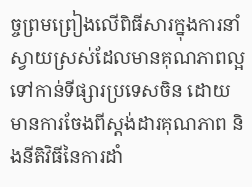ច្ចព្រមព្រៀងលើពិធីសារក្នុងការនាំស្វាយស្រស់ដែលមានគុណភាពល្អទៅកាន់ទីផ្សារប្រទេសចិន ដោយមានការចែងពីស្ដង់ដារគុណភាព និងនីតិវិធីនៃការដាំ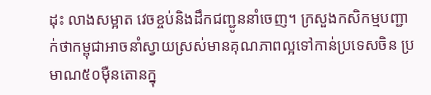ដុះ លាងសម្អាត វេចខ្ចប់និងដឹកជញ្ជូននាំចេញ។ ក្រសួងកសិកម្មបញ្ជាក់ថាកម្ពុជាអាចនាំស្វាយស្រស់មានគុណភាពល្អទៅកាន់ប្រទេសចិន ប្រមាណ៥០ម៉ឺនតោនក្នុ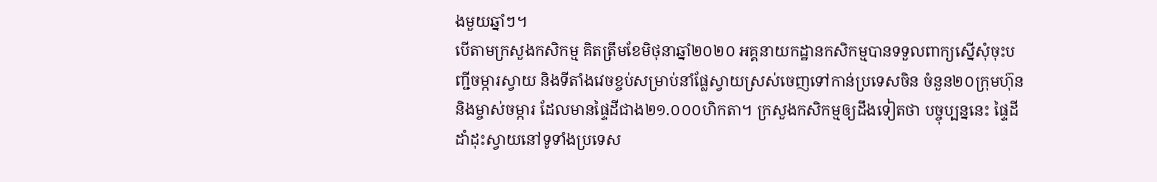ងមួយឆ្នាំៗ។
បើតាមក្រសួងកសិកម្ម គិតត្រឹមខែមិថុនាឆ្នាំ២០២០ អគ្គនាយកដ្ឋានកសិកម្មបានទទួលពាក្យស្នើសុំចុះបញ្ជីចម្ការស្វាយ និងទីតាំងវេចខ្ចប់សម្រាប់នាំផ្លែស្វាយស្រស់ចេញទៅកាន់ប្រទេសចិន ចំនួន២០ក្រុមហ៊ុននិងម្ចាស់ចម្ការ ដែលមានផ្ទៃដីជាង២១.០០០ហិកតា។ ក្រសួងកសិកម្មឲ្យដឹងទៀតថា បច្ចុប្បន្ននេះ ផ្ទៃដីដាំដុះស្វាយនៅទូទាំងប្រទេស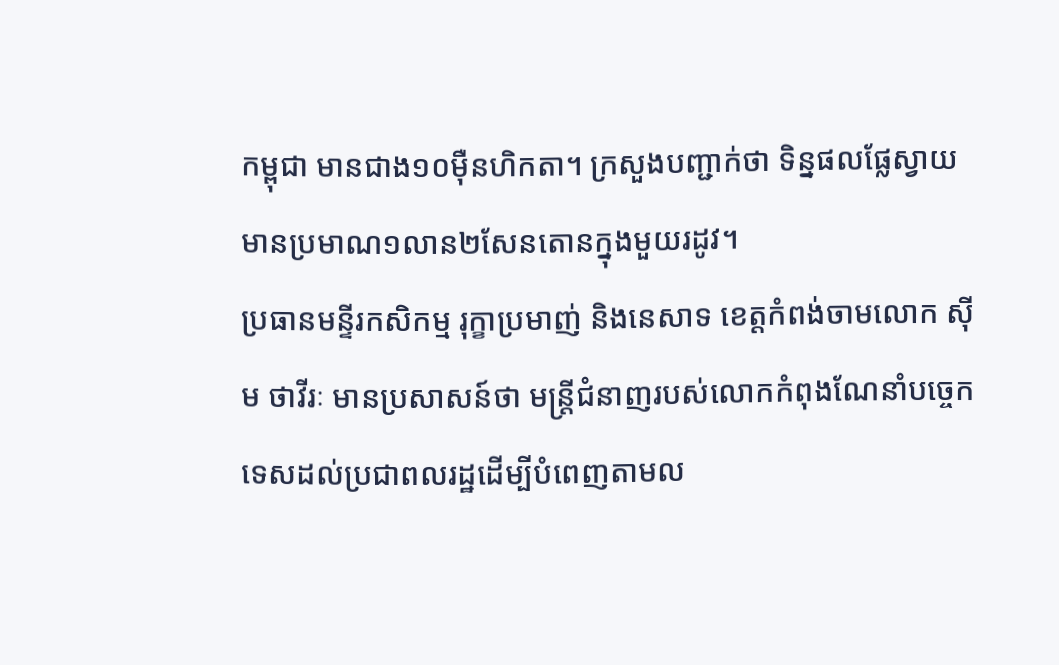កម្ពុជា មានជាង១០ម៉ឺនហិកតា។ ក្រសួងបញ្ជាក់ថា ទិន្នផលផ្លែស្វាយមានប្រមាណ១លាន២សែនតោនក្នុងមួយរដូវ។
ប្រធានមន្ទីរកសិកម្ម រុក្ខាប្រមាញ់ និងនេសាទ ខេត្តកំពង់ចាមលោក ស៊ីម ថាវីរៈ មានប្រសាសន៍ថា មន្រ្តីជំនាញរបស់លោកកំពុងណែនាំបច្ចេកទេសដល់ប្រជាពលរដ្ឋដើម្បីបំពេញតាមល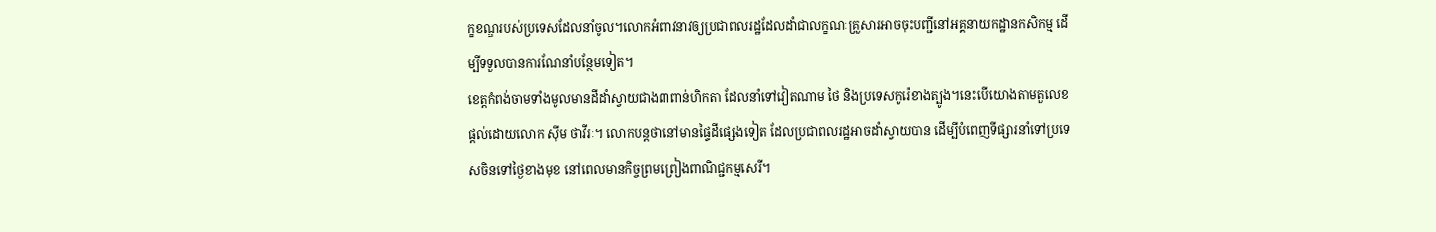ក្ខខណ្ឌរបស់ប្រទេសដែលនាំចូល។លោកអំពាវនាវឲ្យប្រជាពលរដ្ឋដែលដាំជាលក្ខណៈគ្រួសារអាចចុះបញ្ជីនៅអគ្គនាយកដ្ឋានកសិកម្ម ដើម្បីទទួលបានការណែនាំបន្ថែមទៀត។
ខេត្តកំពង់ចាមទាំងមូលមានដីដាំស្វាយជាង៣ពាន់ហិកតា ដែលនាំទៅវៀតណាម ថៃ និងប្រទេសកូរ៉េខាងត្បូង។នេះបើយោងតាមតួលេខផ្ដល់ដោយលោក ស៊ីម ថាវីរៈ។ លោកបន្តថានៅមានផ្ទៃដីផ្សេងទៀត ដែលប្រជាពលរដ្ឋអាចដាំស្វាយបាន ដើម្បីបំពេញទីផ្សារនាំទៅប្រទេសចិនទៅថ្ងៃខាងមុខ នៅពេលមានកិច្ចព្រមព្រៀងពាណិជ្ជកម្មសេរី។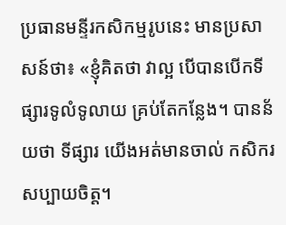ប្រធានមន្ទីរកសិកម្មរូបនេះ មានប្រសាសន៍ថា៖ «ខ្ញុំគិតថា វាល្អ បើបានបើកទីផ្សារទូលំទូលាយ គ្រប់តែកន្លែង។ បានន័យថា ទីផ្សារ យើងអត់មានចាល់ កសិករសប្បាយចិត្ត។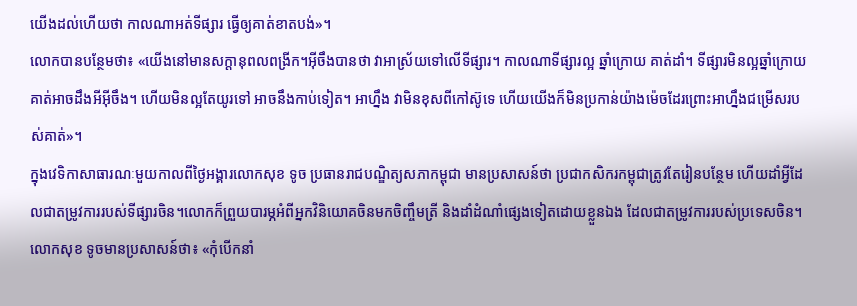យើងដល់ហើយថា កាលណាអត់ទីផ្សារ ធ្វើឲ្យគាត់ខាតបង់»។
លោកបានបន្ថែមថា៖ «យើងនៅមានសក្តានុពលពង្រីក។អ៊ីចឹងបានថា វាអាស្រ័យទៅលើទីផ្សារ។ កាលណាទីផ្សារល្អ ឆ្នាំក្រោយ គាត់ដាំ។ ទីផ្សារមិនល្អឆ្នាំក្រោយ គាត់អាចដឹងអីអ៊ីចឹង។ ហើយមិនល្អតែយូរទៅ អាចនឹងកាប់ទៀត។ អាហ្នឹង វាមិនខុសពីកៅស៊ូទេ ហើយយើងក៏មិនប្រកាន់យ៉ាងម៉េចដែរព្រោះអាហ្នឹងជម្រើសរបស់គាត់»។
ក្នុងវេទិកាសាធារណៈមួយកាលពីថ្ងៃអង្គារលោកសុខ ទូច ប្រធានរាជបណ្ឌិត្យសភាកម្ពុជា មានប្រសាសន៍ថា ប្រជាកសិករកម្ពុជាត្រូវតែរៀនបន្ថែម ហើយដាំអ្វីដែលជាតម្រូវការរបស់ទីផ្សារចិន។លោកក៏ព្រួយបារម្ភអំពីអ្នកវិនិយោគចិនមកចិញ្ចឹមត្រី និងដាំដំណាំផ្សេងទៀតដោយខ្លួនឯង ដែលជាតម្រូវការរបស់ប្រទេសចិន។
លោកសុខ ទូចមានប្រសាសន៍ថា៖ «កុំបើកនាំ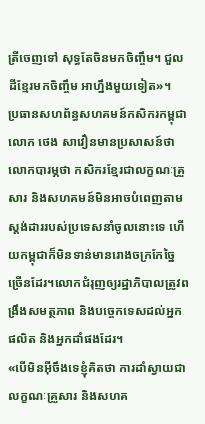ត្រីចេញទៅ សុទ្ធតែចិនមកចិញ្ចឹម។ ជួលដីខ្មែរមកចិញ្ចឹម អាហ្នឹងមួយទៀត»។
ប្រធានសហព័ន្ធសហគមន៍កសិករកម្ពុជា លោក ថេង សាវឿនមានប្រសាសន៍ថា លោកបារម្ភថា កសិករខ្មែរជាលក្ខណៈគ្រួសារ និងសហគមន៍មិនអាចបំពេញតាមស្តង់ដាររបស់ប្រទេសនាំចូលនោះទេ ហើយកម្ពុជាក៏មិនទាន់មានរោងចក្រកែច្នៃច្រើនដែរ។លោកជំរុញឲ្យរដ្ឋាភិបាលត្រូវពង្រឹងសមត្ថភាព និងបច្ចេកទេសដល់អ្នកផលិត និងអ្នកដាំផងដែរ។
«បើមិនអ៊ីចឹងទេខ្ញុំគិតថា ការដាំស្វាយជាលក្ខណៈគ្រួសារ និងសហគ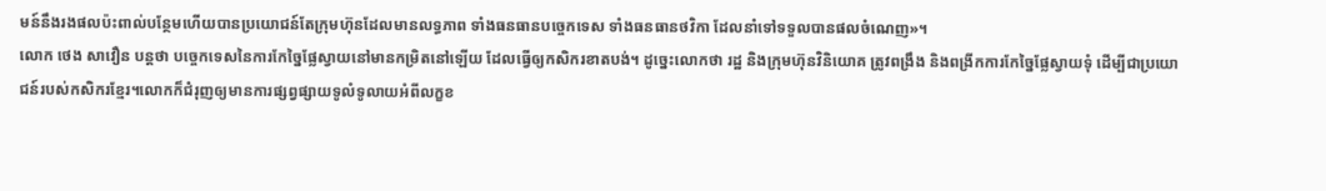មន៍នឹងរងផលប៉ះពាល់បន្ថែមហើយបានប្រយោជន៍តែក្រុមហ៊ុនដែលមានលទ្ធភាព ទាំងធនធានបច្ចេកទេស ទាំងធនធានថវិកា ដែលនាំទៅទទួលបានផលចំណេញ»។
លោក ថេង សាវឿន បន្តថា បច្ចេកទេសនៃការកែច្នៃផ្លែស្វាយនៅមានកម្រិតនៅឡើយ ដែលធ្វើឲ្យកសិករខាតបង់។ ដូច្នេះលោកថា រដ្ឋ និងក្រុមហ៊ុនវិនិយោគ ត្រូវពង្រឹង និងពង្រីកការកែច្នៃផ្លែស្វាយទុំ ដើម្បីជាប្រយោជន៍របស់កសិករខ្មែរ។លោកក៏ជំរុញឲ្យមានការផ្សព្វផ្សាយទូលំទូលាយអំពីលក្ខខ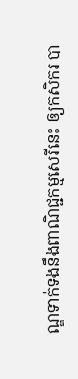ណ្ឌទាក់ទងនឹងពាណិជ្ជកម្មសេរីនេះ ឲ្យកសិករ បា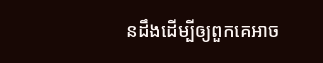នដឹងដើម្បីឲ្យពួកគេអាច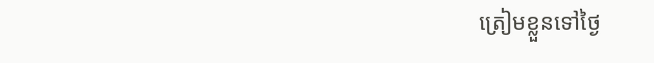ត្រៀមខ្លួនទៅថ្ងៃ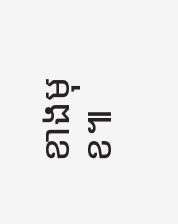ខាងមុខ៕